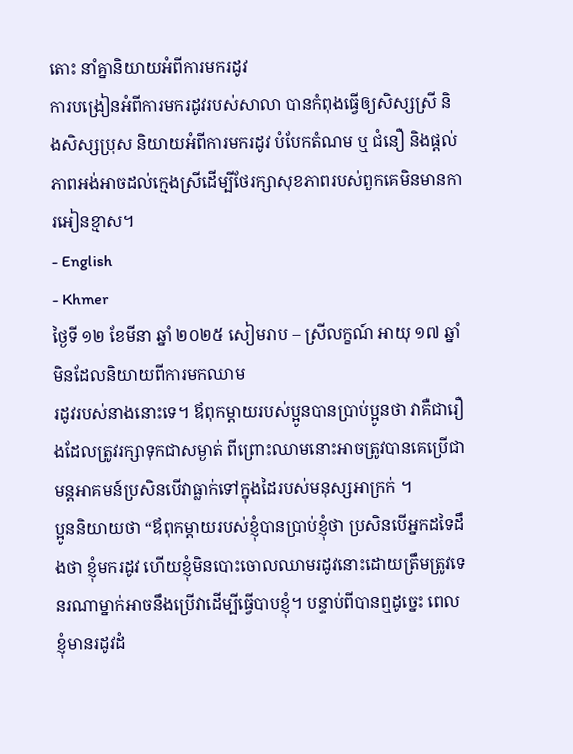តោះ នាំគ្នានិយាយអំពីការមករដូវ
ការបង្រៀនអំពីការមករដូវរបស់សាលា បានកំពុងធ្វើឲ្យសិស្សស្រី និងសិស្សប្រុស និយាយអំពីការមករដូវ បំបែកតំណម ឬ ជំនឿ និងផ្តល់ភាពអង់អាចដល់ក្មេងស្រីដើម្បីថែរក្សាសុខភាពរបស់ពួកគេមិនមានការអៀនខ្មាស។
- English
- Khmer
ថ្ងៃទី ១២ ខែមីនា ឆ្នាំ ២០២៥ សៀមរាប – ស្រីលក្ខណ៍ អាយុ ១៧ ឆ្នាំ មិនដែលនិយាយពីការមកឈាម
រដូវរបស់នាងនោះទេ។ ឪពុកម្តាយរបស់ប្អូនបានប្រាប់ប្អូនថា វាគឺជារឿងដែលត្រូវរក្សាទុកជាសម្ងាត់ ពីព្រោះឈាមនោះអាចត្រូវបានគេប្រើជាមន្តអាគមន៍ប្រសិនបើវាធ្លាក់ទៅក្នុងដៃរបស់មនុស្សអាក្រក់ ។
ប្អូននិយាយថា “ឪពុកម្តាយរបស់ខ្ញុំបានប្រាប់ខ្ញុំថា ប្រសិនបើអ្នកដទៃដឹងថា ខ្ញុំមករដូវ ហើយខ្ញុំមិនបោះចោលឈាមរដូវនោះដោយត្រឹមត្រូវទេ នរណាម្នាក់អាចនឹងប្រើវាដើម្បីធ្វើបាបខ្ញុំ។ បន្ទាប់ពីបានឮដូច្នេះ ពេលខ្ញុំមានរដូវដំ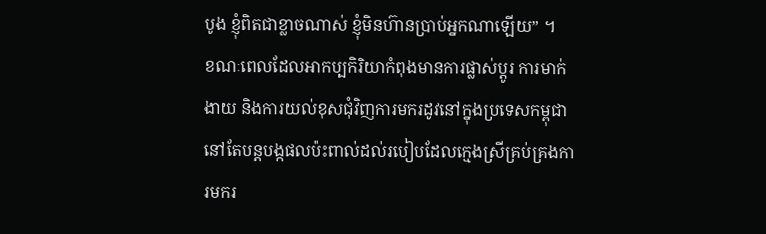បូង ខ្ញុំពិតជាខ្លាចណាស់ ខ្ញុំមិនហ៊ានប្រាប់អ្នកណាឡើយ” ។
ខណៈពេលដែលអាកប្បកិរិយាកំពុងមានការផ្លាស់ប្តូរ ការមាក់ងាយ និងការយល់ខុសជុំវិញការមករដូវនៅក្នុងប្រទេសកម្ពុជា នៅតែបន្តបង្កផលប៉ះពាល់ដល់របៀបដែលក្មេងស្រីគ្រប់គ្រងការមករ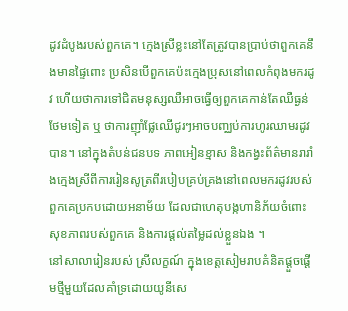ដូវដំបូងរបស់ពួកគេ។ ក្មេងស្រីខ្លះនៅតែត្រូវបានប្រាប់ថាពួកគេនឹងមានផ្ទៃពោះ ប្រសិនបើពួកគេប៉ះក្មេងប្រុសនៅពេលកំពុងមករដូវ ហើយថាការទៅជិតមនុស្សឈឺអាចធ្វើឲ្យពួកគេកាន់តែឈឺធ្ងន់ថែមទៀត ឬ ថាការញ៉ាំផ្លែឈើជូរៗអាចបញ្ឈប់ការហូរឈាមរដូវ បាន។ នៅក្នុងតំបន់ជនបទ ភាពអៀនខ្មាស និងកង្វះព័ត៌មានរារាំងក្មេងស្រីពីការរៀនសូត្រពីរបៀបគ្រប់គ្រងនៅពេលមករដូវរបស់ពួកគេប្រកបដោយអនាម័យ ដែលជាហេតុបង្កហានិភ័យចំពោះសុខភាពរបស់ពួកគេ និងការផ្តល់តម្លៃដល់ខ្លួនឯង ។
នៅសាលារៀនរបស់ ស្រីលក្ខណ៍ ក្នុងខេត្តសៀមរាបគំនិតផ្តួចផ្តើមថ្មីមួយដែលគាំទ្រដោយយូនីសេ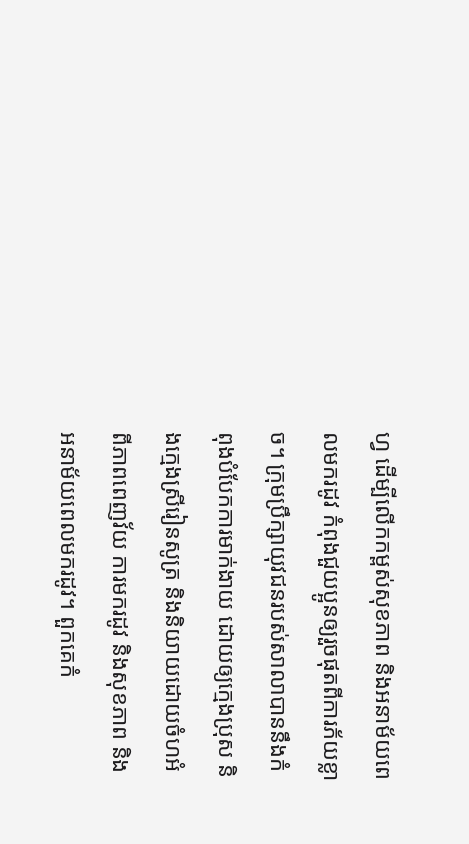ហ្វ ដើម្បីលើកកម្ពស់សុខភាព និងអនាម័យពេលមករដូវ កំពុងជួយប្អូនឲ្យរួចផុតពីការភ័យខ្លាច។ ក្រុមប្រឹក្សាយុវជនរបស់សាលាបាននឹងកំពុងបំបែកការមាក់ងាយ ដោយឲ្យក្មេងប្រុស និងក្មេងស្រីរៀនសូត្រ និងនិយាយដោយចំហអំពីភាពពេញវ័យ ការមករដូវ និងសុខភាព និងអនាម័យពេលមករដូវ។ ពួកគេកំ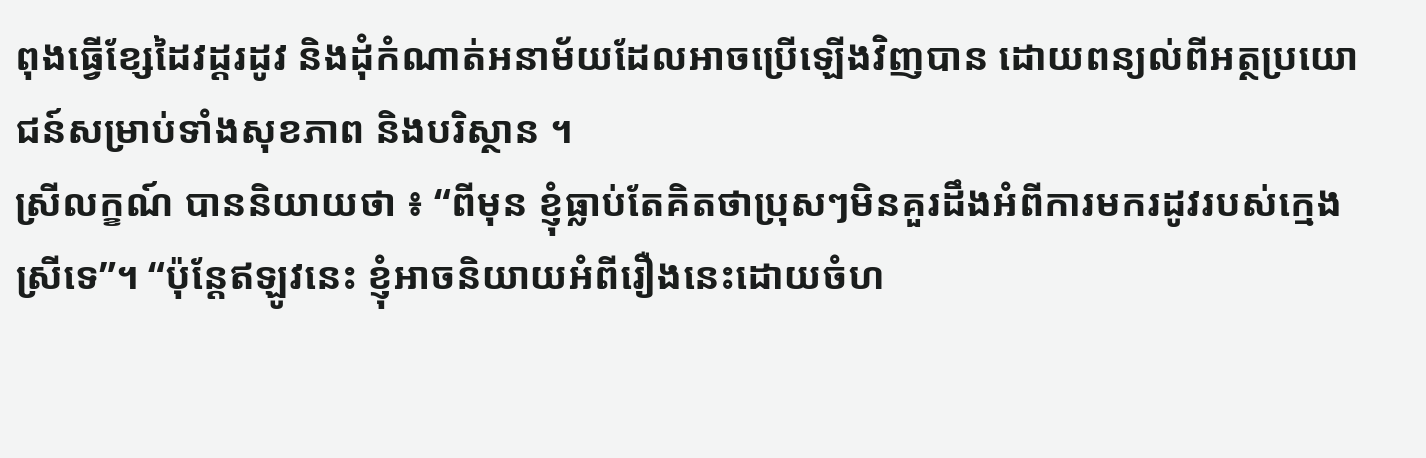ពុងធ្វើខ្សែដៃវដ្តរដូវ និងដុំកំណាត់អនាម័យដែលអាចប្រើឡើងវិញបាន ដោយពន្យល់ពីអត្ថប្រយោជន៍សម្រាប់ទាំងសុខភាព និងបរិស្ថាន ។
ស្រីលក្ខណ៍ បាននិយាយថា ៖ “ពីមុន ខ្ញុំធ្លាប់តែគិតថាប្រុសៗមិនគួរដឹងអំពីការមករដូវរបស់ក្មេងស្រីទេ”។ “ប៉ុន្តែឥឡូវនេះ ខ្ញុំអាចនិយាយអំពីរឿងនេះដោយចំហ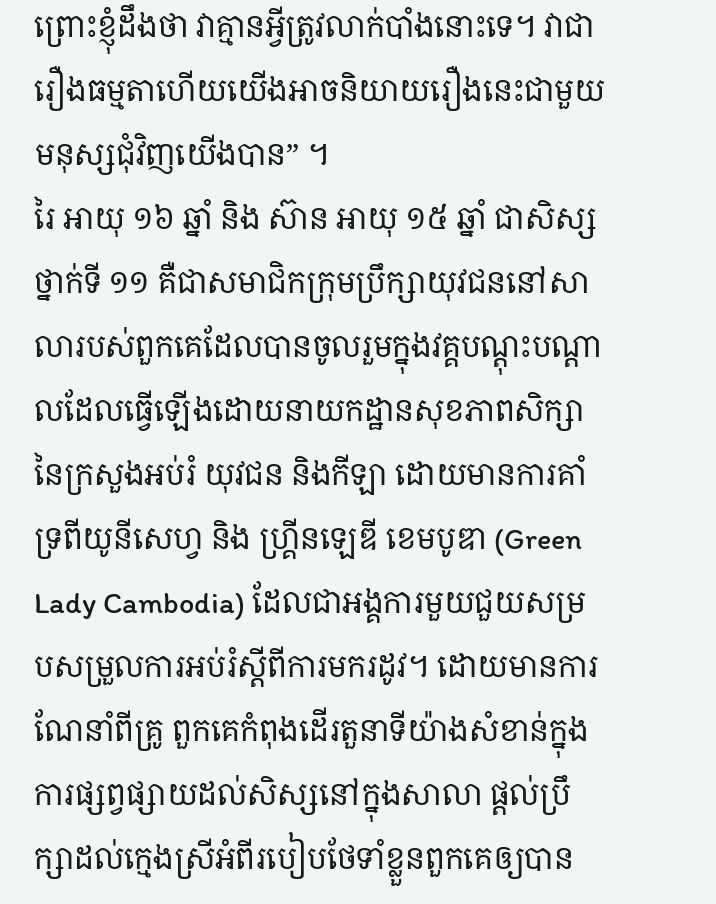ព្រោះខ្ញុំដឹងថា វាគ្មានអ្វីត្រូវលាក់បាំងនោះទេ។ វាជារឿងធម្មតាហើយយើងអាចនិយាយរឿងនេះជាមួយមនុស្សជុំវិញយើងបាន” ។
រៃ អាយុ ១៦ ឆ្នាំ និង ស៊ាន អាយុ ១៥ ឆ្នាំ ជាសិស្សថ្នាក់ទី ១១ គឺជាសមាជិកក្រុមប្រឹក្សាយុវជននៅសាលារបស់ពួកគេដែលបានចូលរួមក្នុងវគ្គបណ្តុះបណ្តាលដែលធ្វើឡើងដោយនាយកដ្ឋានសុខភាពសិក្សានៃក្រសួងអប់រំ យុវជន និងកីឡា ដោយមានការគាំទ្រពីយូនីសេហ្វ និង ហ្គ្រីនឡេឌី ខេមបូឌា (Green Lady Cambodia) ដែលជាអង្គការមួយជួយសម្របសម្រួលការអប់រំស្តីពីការមករដូវ។ ដោយមានការណែនាំពីគ្រូ ពួកគេកំពុងដើរតួនាទីយ៉ាងសំខាន់ក្នុងការផ្សព្វផ្សាយដល់សិស្សនៅក្នុងសាលា ផ្តល់ប្រឹក្សាដល់ក្មេងស្រីអំពីរបៀបថែទាំខ្លួនពួកគេឲ្យបាន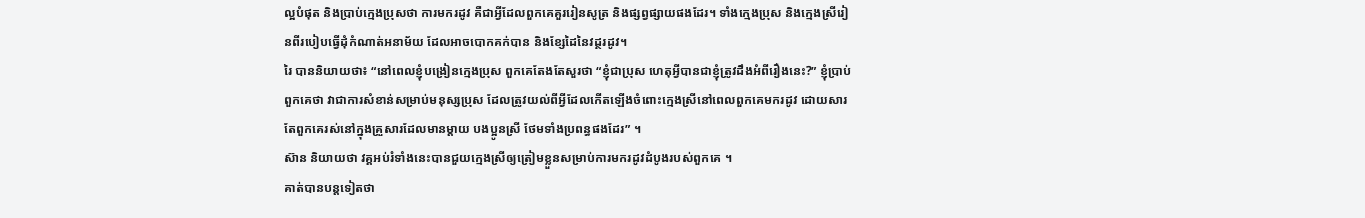ល្អបំផុត និងប្រាប់ក្មេងប្រុសថា ការមករដូវ គឺជាអ្វីដែលពួកគេគួររៀនសូត្រ និងផ្សព្វផ្សាយផងដែរ។ ទាំងក្មេងប្រុស និងក្មេងស្រីរៀនពីរបៀបធ្វើដុំកំណាត់អនាម័យ ដែលអាចបោកគក់បាន និងខ្សែដៃនៃវដ្ថរដូវ។
រៃ បាននិយាយថា៖ “នៅពេលខ្ញុំបង្រៀនក្មេងប្រុស ពួកគេតែងតែសួរថា “ខ្ញុំជាប្រុស ហេតុអ្វីបានជាខ្ញុំត្រូវដឹងអំពីរឿងនេះ?” ខ្ញុំប្រាប់ពួកគេថា វាជាការសំខាន់សម្រាប់មនុស្សប្រុស ដែលត្រូវយល់ពីអ្វីដែលកើតឡើងចំពោះក្មេងស្រីនៅពេលពួកគេមករដូវ ដោយសារតែពួកគេរស់នៅក្នុងគ្រួសារដែលមានម្តាយ បងប្អូនស្រី ថែមទាំងប្រពន្ធផងដែរ” ។
ស៊ាន និយាយថា វគ្គអប់រំទាំងនេះបានជួយក្មេងស្រីឲ្យត្រៀមខ្លួនសម្រាប់ការមករដូវដំបូងរបស់ពួកគេ ។
គាត់បានបន្តទៀតថា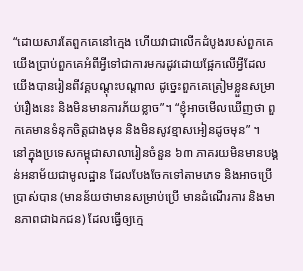“ដោយសារតែពួកគេនៅក្មេង ហើយវាជាលើកដំបូងរបស់ពួកគេ យើងប្រាប់ពួកគេអំពីអ្វីទៅជាការមករដូវដោយផ្អែកលើអ្វីដែលយើងបានរៀនពីវគ្គបណ្តុះបណ្តាល ដូច្នេះពួកគេត្រៀមខ្លួនសម្រាប់រឿងនេះ និងមិនមានការភ័យខ្លាច”។ “ខ្ញុំអាចមើលឃើញថា ពួកគេមានទំនុកចិត្តជាងមុន និងមិនសូវខ្មាសអៀនដូចមុន” ។
នៅក្នុងប្រទេសកម្ពុជាសាលារៀនចំនួន ៦៣ ភាគរយមិនមានបង្គន់អនាម័យជាមូលដ្ឋាន ដែលបែងចែកទៅតាមភេទ និងអាចប្រើប្រាស់បាន (មានន័យថាមានសម្រាប់ប្រើ មានដំណើរការ និងមានភាពជាឯកជន) ដែលធ្វើឲ្យក្មេ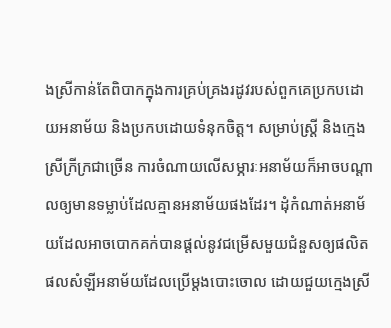ងស្រីកាន់តែពិបាកក្នុងការគ្រប់គ្រងរដូវរបស់ពួកគេប្រកបដោយអនាម័យ និងប្រកបដោយទំនុកចិត្ត។ សម្រាប់ស្ត្រី និងក្មេងស្រីក្រីក្រជាច្រើន ការចំណាយលើសម្ភារៈអនាម័យក៏អាចបណ្តាលឲ្យមានទម្លាប់ដែលគ្មានអនាម័យផងដែរ។ ដុំកំណាត់អនាម័យដែលអាចបោកគក់បានផ្តល់នូវជម្រើសមួយជំនួសឲ្យផលិតផលសំឡីអនាម័យដែលប្រើម្តងបោះចោល ដោយជួយក្មេងស្រី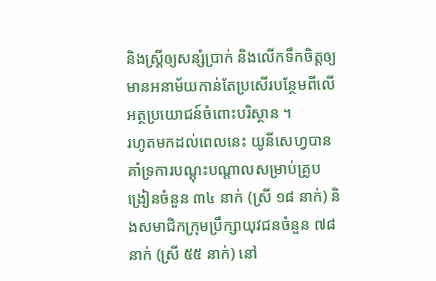និងស្ត្រីឲ្យសន្សំប្រាក់ និងលើកទឹកចិត្តឲ្យមានអនាម័យកាន់តែប្រសើរបន្ថែមពីលើអត្ថប្រយោជន៍ចំពោះបរិស្ថាន ។
រហូតមកដល់ពេលនេះ យូនីសេហ្វបានគាំទ្រការបណ្តុះបណ្តាលសម្រាប់គ្រូបង្រៀនចំនួន ៣៤ នាក់ (ស្រី ១៨ នាក់) និងសមាជិកក្រុមប្រឹក្សាយុវជនចំនួន ៧៨ នាក់ (ស្រី ៥៥ នាក់) នៅ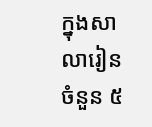ក្នុងសាលារៀនចំនួន ៥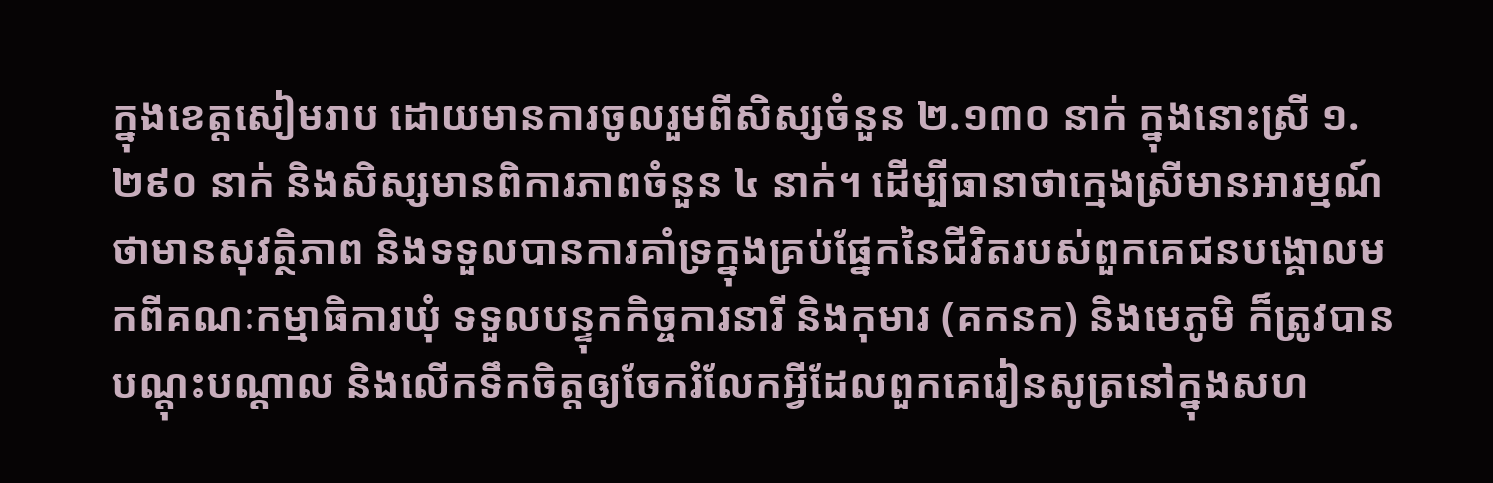ក្នុងខេត្តសៀមរាប ដោយមានការចូលរួមពីសិស្សចំនួន ២.១៣០ នាក់ ក្នុងនោះស្រី ១.២៩០ នាក់ និងសិស្សមានពិការភាពចំនួន ៤ នាក់។ ដើម្បីធានាថាក្មេងស្រីមានអារម្មណ៍ថាមានសុវត្ថិភាព និងទទួលបានការគាំទ្រក្នុងគ្រប់ផ្នែកនៃជីវិតរបស់ពួកគេជនបង្គោលមកពីគណៈកម្មាធិការឃុំ ទទួលបន្ទុកកិច្ចការនារី និងកុមារ (គកនក) និងមេភូមិ ក៏ត្រូវបានបណ្តុះបណ្តាល និងលើកទឹកចិត្តឲ្យចែករំលែកអ្វីដែលពួកគេរៀនសូត្រនៅក្នុងសហ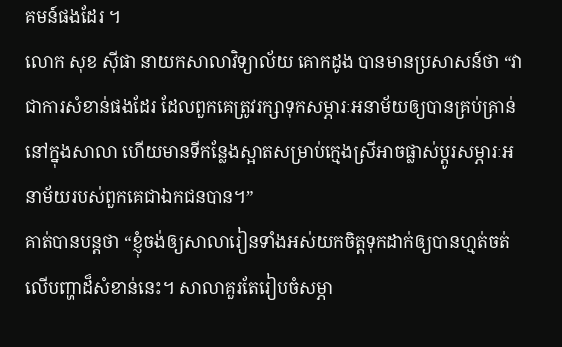គមន៍ផងដែរ ។
លោក សុខ ស៊ីផា នាយកសាលាវិទ្យាល័យ គោកដូង បានមានប្រសាសន៍ថា “វាជាការសំខាន់ផងដែរ ដែលពួកគេត្រូវរក្សាទុកសម្ភារៈអនាម័យឲ្យបានគ្រប់គ្រាន់នៅក្នុងសាលា ហើយមានទីកន្លែងស្អាតសម្រាប់ក្មេងស្រីអាចផ្លាស់ប្តូរសម្ភារៈអនាម័យរបស់ពួកគេជាឯកជនបាន។”
គាត់បានបន្តថា “ខ្ញុំចង់ឲ្យសាលារៀនទាំងអស់យកចិត្តទុកដាក់ឲ្យបានហ្មត់ចត់លើបញ្ហាដ៏សំខាន់នេះ។ សាលាគួរតែរៀបចំសម្ភា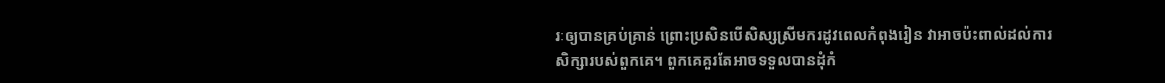រៈឲ្យបានគ្រប់គ្រាន់ ព្រោះប្រសិនបើសិស្សស្រីមករដូវពេលកំពុងរៀន វាអាចប៉ះពាល់ដល់ការសិក្សារបស់ពួកគេ។ ពួកគេគួរតែអាចទទួលបានដុំកំ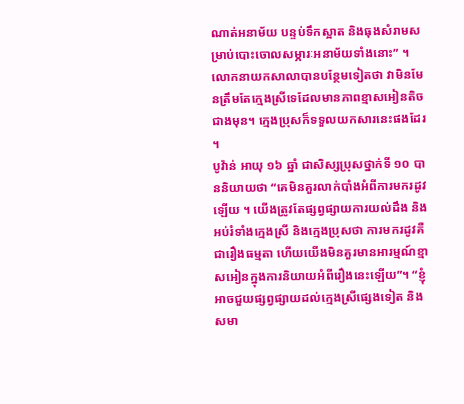ណាត់អនាម័យ បន្ទប់ទឹកស្អាត និងធុងសំរាមសម្រាប់បោះចោលសម្ភារៈអនាម័យទាំងនោះ” ។
លោកនាយកសាលាបានបន្ថែមទៀតថា វាមិនមែនត្រឹមតែក្មេងស្រីទេដែលមានភាពខ្មាសអៀនតិចជាងមុន។ ក្មេងប្រុសក៏ទទួលយកសារនេះផងដែរ ។
បូវ៉ាន់ អាយុ ១៦ ឆ្នាំ ជាសិស្សប្រុសថ្នាក់ទី ១០ បាននិយាយថា “គេមិនគួរលាក់បាំងអំពីការមករដូវឡើយ ។ យើងត្រូវតែផ្សព្វផ្សាយការយល់ដឹង និងអប់រំទាំងក្មេងស្រី និងក្មេងប្រុសថា ការមករដូវគឺជារឿងធម្មតា ហើយយើងមិនគួរមានអារម្មណ៍ខ្មាសអៀនក្នុងការនិយាយអំពីរឿងនេះឡើយ”។ “ខ្ញុំអាចជួយផ្សព្វផ្សាយដល់ក្មេងស្រីផ្សេងទៀត និងសមា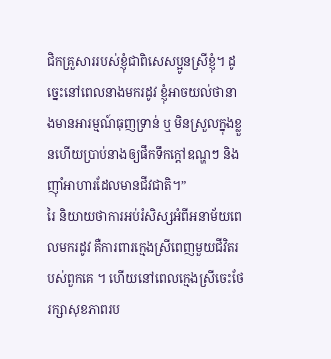ជិកគ្រួសាររបស់ខ្ញុំជាពិសេសប្អូនស្រីខ្ញុំ។ ដូច្នេះនៅពេលនាងមករដូវ ខ្ញុំអាចយល់ថានាងមានអារម្មណ៍ធុញទ្រាន់ ឬ មិនស្រួលក្នុងខ្លួនហើយប្រាប់នាងឲ្យផឹកទឹកក្តៅឧណ្ហៗ និងញ៉ាំអាហារដែលមានជីវជាតិ។”
រៃ និយាយថាការអប់រំសិស្សអំពីអនាម័យពេលមករដូវ គឺការពារក្មេងស្រីពេញមួយជីវិតរបស់ពួកគេ ។ ហើយនៅពេលក្មេងស្រីចេះថែរក្សាសុខភាពរប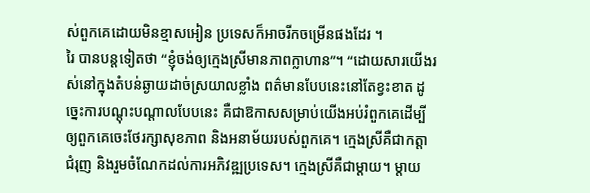ស់ពួកគេដោយមិនខ្មាសអៀន ប្រទេសក៏អាចរីកចម្រើនផងដែរ ។
រៃ បានបន្តទៀតថា “ខ្ញុំចង់ឲ្យក្មេងស្រីមានភាពក្លាហាន”។ “ដោយសារយើងរស់នៅក្នុងតំបន់ឆ្ងាយដាច់ស្រយាលខ្លាំង ពត៌មានបែបនេះនៅតែខ្វះខាត ដូច្នេះការបណ្តុះបណ្តាលបែបនេះ គឺជាឱកាសសម្រាប់យើងអប់រំពួកគេដើម្បីឲ្យពួកគេចេះថែរក្សាសុខភាព និងអនាម័យរបស់ពួកគេ។ ក្មេងស្រីគឺជាកត្តាជំរុញ និងរួមចំណែកដល់ការអភិវឌ្ឍប្រទេស។ ក្មេងស្រីគឺជាម្តាយ។ ម្តាយ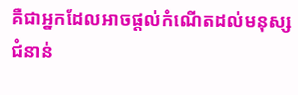គឺជាអ្នកដែលអាចផ្តល់កំណើតដល់មនុស្សជំនាន់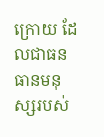ក្រោយ ដែលជាធនធានមនុស្សរបស់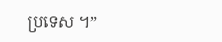ប្រទេស ។”